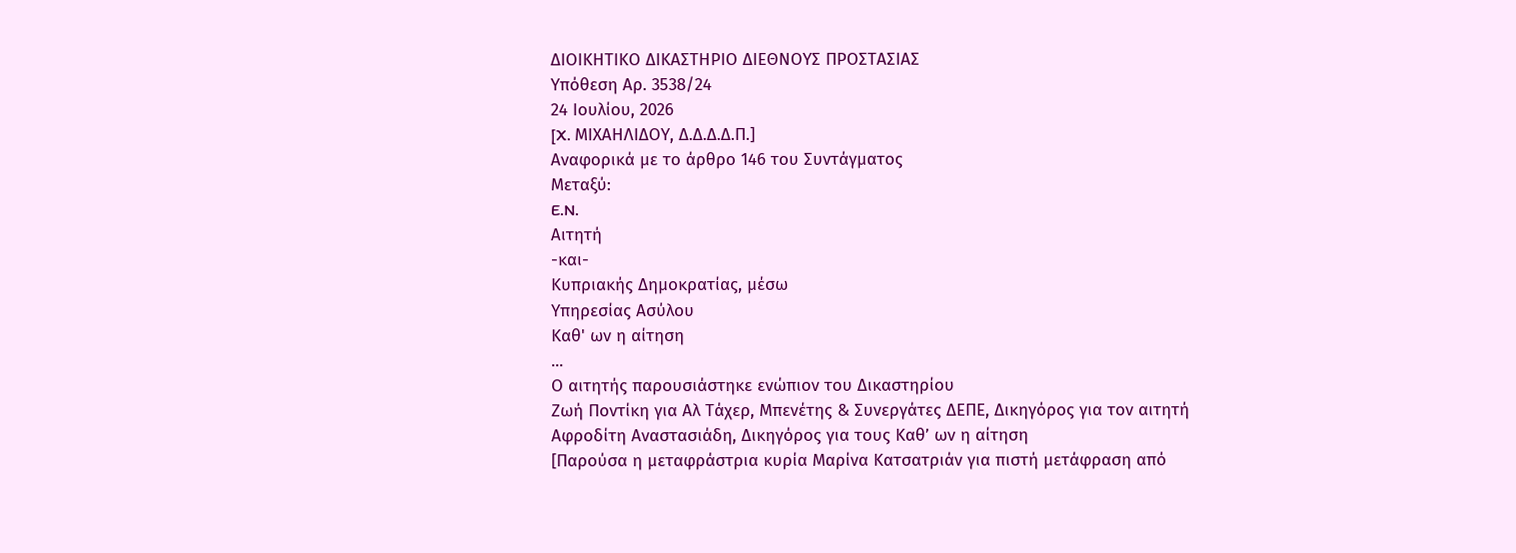ΔΙΟΙΚΗΤΙΚΟ ΔΙΚΑΣΤΗΡΙΟ ΔΙΕΘΝΟΥΣ ΠΡΟΣΤΑΣΙΑΣ
Υπόθεση Αρ. 3538/24
24 Ιουλίου, 2026
[X. ΜΙΧΑΗΛΙΔΟΥ, Δ.Δ.Δ.Δ.Π.]
Αναφορικά με το άρθρο 146 του Συντάγματος
Μεταξύ:
E.N.
Αιτητή
-και-
Κυπριακής Δημοκρατίας, μέσω
Υπηρεσίας Ασύλου
Καθ' ων η αίτηση
...
Ο αιτητής παρουσιάστηκε ενώπιον του Δικαστηρίου
Ζωή Ποντίκη για Αλ Τάχερ, Μπενέτης & Συνεργάτες ΔΕΠΕ, Δικηγόρος για τον αιτητή
Αφροδίτη Αναστασιάδη, Δικηγόρος για τους Καθ’ ων η αίτηση
[Παρούσα η μεταφράστρια κυρία Μαρίνα Κατσατριάν για πιστή μετάφραση από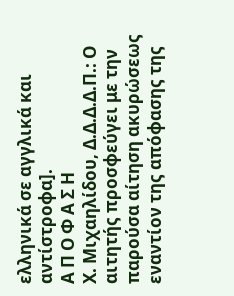ελληνικά σε αγγλικά και αντίστροφα].
Α Π Ο Φ Α Σ Η
Χ. Μιχαηλίδου, Δ.Δ.Δ.Δ.Π.: Ο αιτητής προσφεύγει με την παρούσα αίτηση ακυρώσεως εναντίον της απόφασης της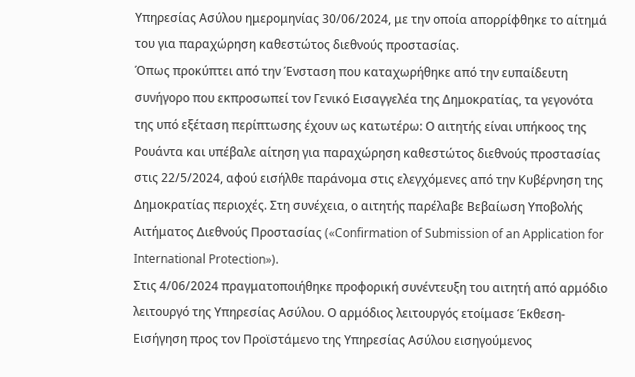Υπηρεσίας Ασύλου ημερομηνίας 30/06/2024, με την οποία απορρίφθηκε το αίτημά του για παραχώρηση καθεστώτος διεθνούς προστασίας.
Όπως προκύπτει από την Ένσταση που καταχωρήθηκε από την ευπαίδευτη συνήγορο που εκπροσωπεί τον Γενικό Εισαγγελέα της Δημοκρατίας, τα γεγονότα της υπό εξέταση περίπτωσης έχουν ως κατωτέρω: Ο αιτητής είναι υπήκοος της Ρουάντα και υπέβαλε αίτηση για παραχώρηση καθεστώτος διεθνούς προστασίας στις 22/5/2024, αφού εισήλθε παράνομα στις ελεγχόμενες από την Κυβέρνηση της Δημοκρατίας περιοχές. Στη συνέχεια, ο αιτητής παρέλαβε Βεβαίωση Υποβολής Αιτήματος Διεθνούς Προστασίας («Confirmation of Submission of an Application for International Protection»).
Στις 4/06/2024 πραγματοποιήθηκε προφορική συνέντευξη του αιτητή από αρμόδιο λειτουργό της Υπηρεσίας Ασύλου. Ο αρμόδιος λειτουργός ετοίμασε Έκθεση-Εισήγηση προς τον Προϊστάμενο της Υπηρεσίας Ασύλου εισηγούμενος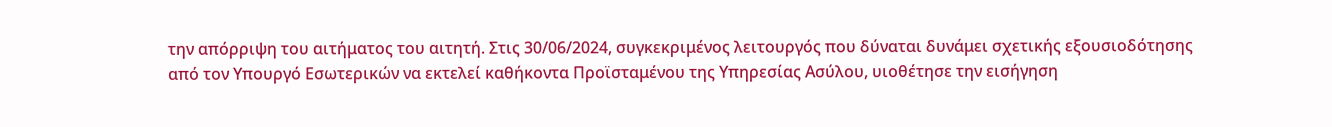την απόρριψη του αιτήματος του αιτητή. Στις 30/06/2024, συγκεκριμένος λειτουργός που δύναται δυνάμει σχετικής εξουσιοδότησης από τον Υπουργό Εσωτερικών να εκτελεί καθήκοντα Προϊσταμένου της Υπηρεσίας Ασύλου, υιοθέτησε την εισήγηση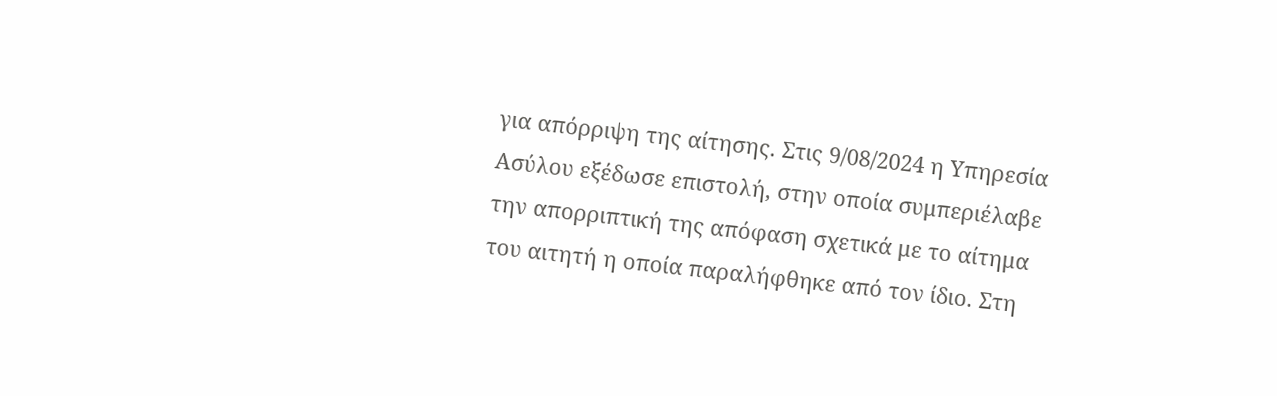για απόρριψη της αίτησης. Στις 9/08/2024 η Υπηρεσία Ασύλου εξέδωσε επιστολή, στην οποία συμπεριέλαβε την απορριπτική της απόφαση σχετικά με το αίτημα του αιτητή η οποία παραλήφθηκε από τον ίδιο. Στη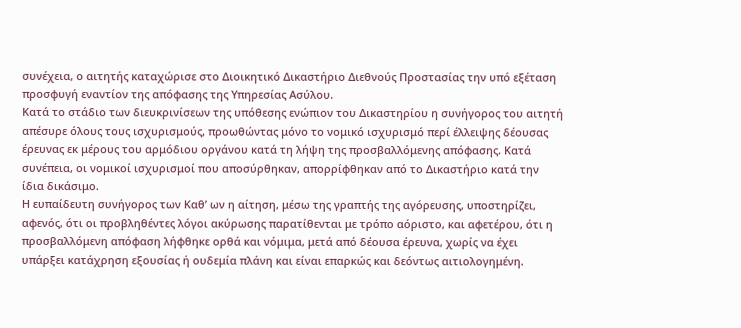συνέχεια, ο αιτητής καταχώρισε στο Διοικητικό Δικαστήριο Διεθνούς Προστασίας την υπό εξέταση προσφυγή εναντίον της απόφασης της Υπηρεσίας Ασύλου.
Κατά το στάδιο των διευκρινίσεων της υπόθεσης ενώπιον του Δικαστηρίου η συνήγορος του αιτητή απέσυρε όλους τους ισχυρισμούς, προωθώντας μόνο το νομικό ισχυρισμό περί έλλειψης δέουσας έρευνας εκ μέρους του αρμόδιου οργάνου κατά τη λήψη της προσβαλλόμενης απόφασης. Κατά συνέπεια, οι νομικοί ισχυρισμοί που αποσύρθηκαν, απορρίφθηκαν από το Δικαστήριο κατά την ίδια δικάσιμο.
Η ευπαίδευτη συνήγορος των Καθ’ ων η αίτηση, μέσω της γραπτής της αγόρευσης, υποστηρίζει, αφενός, ότι οι προβληθέντες λόγοι ακύρωσης παρατίθενται με τρόπο αόριστο, και αφετέρου, ότι η προσβαλλόμενη απόφαση λήφθηκε ορθά και νόμιμα, μετά από δέουσα έρευνα, χωρίς να έχει υπάρξει κατάχρηση εξουσίας ή ουδεμία πλάνη και είναι επαρκώς και δεόντως αιτιολογημένη.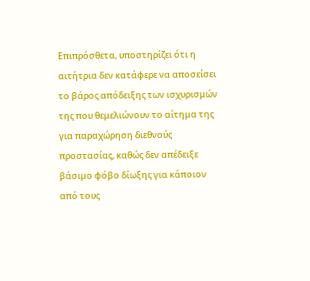Επιπρόσθετα, υποστηρίζει ότι η αιτήτρια δεν κατάφερε να αποσείσει το βάρος απόδειξης των ισχυρισμών της που θεμελιώνουν το αίτημα της για παραχώρηση διεθνούς προστασίας, καθώς δεν απέδειξε βάσιμο φόβο δίωξης για κάποιον από τους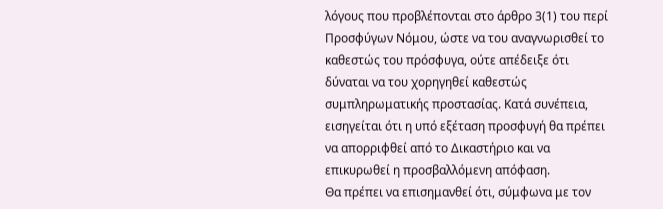λόγους που προβλέπονται στο άρθρο 3(1) του περί Προσφύγων Νόμου, ώστε να του αναγνωρισθεί το καθεστώς του πρόσφυγα, ούτε απέδειξε ότι δύναται να του χορηγηθεί καθεστώς συμπληρωματικής προστασίας. Κατά συνέπεια, εισηγείται ότι η υπό εξέταση προσφυγή θα πρέπει να απορριφθεί από το Δικαστήριο και να επικυρωθεί η προσβαλλόμενη απόφαση.
Θα πρέπει να επισημανθεί ότι, σύμφωνα με τον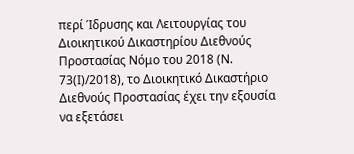περί Ίδρυσης και Λειτουργίας του Διοικητικού Δικαστηρίου Διεθνούς Προστασίας Νόμο του 2018 (Ν. 73(Ι)/2018), το Διοικητικό Δικαστήριο Διεθνούς Προστασίας έχει την εξουσία να εξετάσει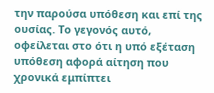την παρούσα υπόθεση και επί της ουσίας. Το γεγονός αυτό, οφείλεται στο ότι η υπό εξέταση υπόθεση αφορά αίτηση που χρονικά εμπίπτει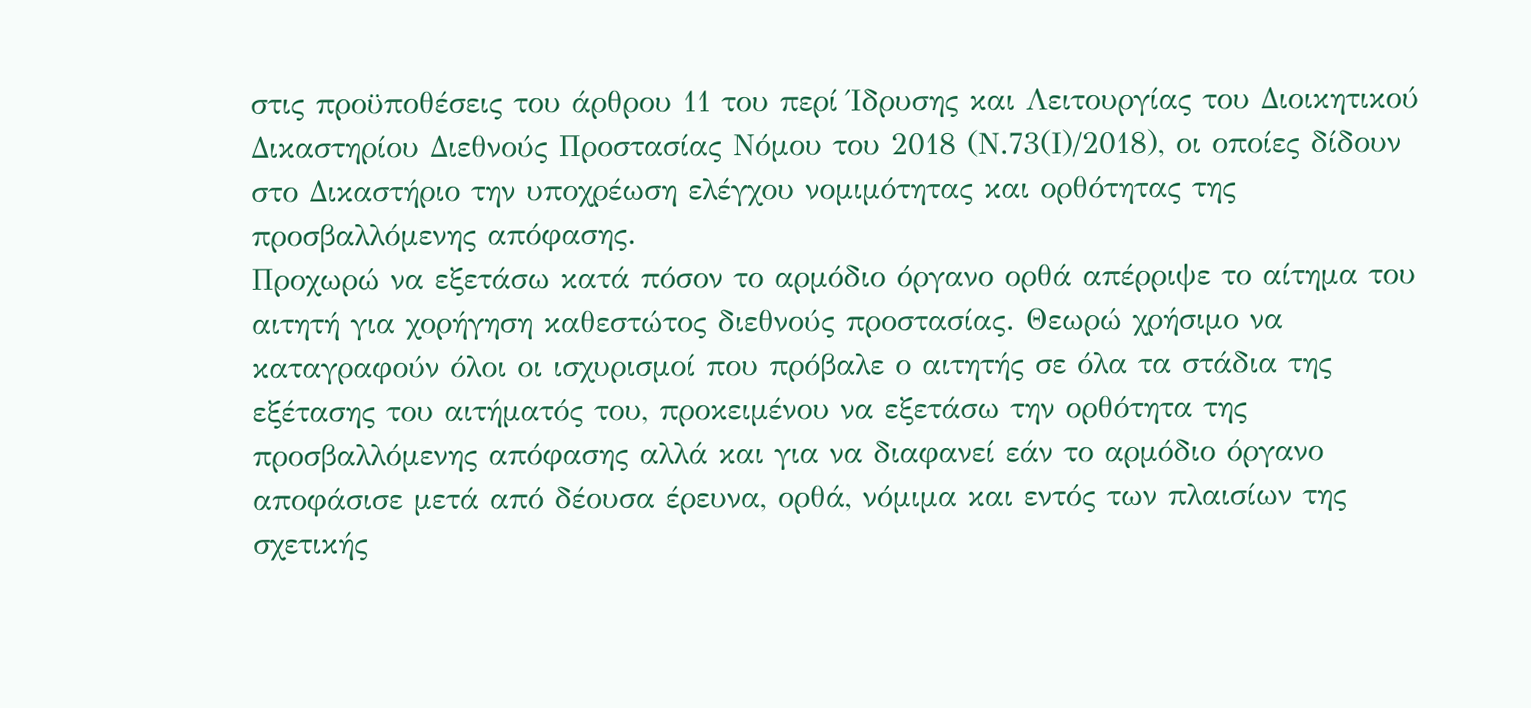στις προϋποθέσεις του άρθρου 11 του περί Ίδρυσης και Λειτουργίας του Διοικητικού Δικαστηρίου Διεθνούς Προστασίας Νόμου του 2018 (Ν.73(Ι)/2018), οι οποίες δίδουν στο Δικαστήριο την υποχρέωση ελέγχου νομιμότητας και ορθότητας της προσβαλλόμενης απόφασης.
Προχωρώ να εξετάσω κατά πόσον το αρμόδιο όργανο ορθά απέρριψε το αίτημα του αιτητή για χορήγηση καθεστώτος διεθνούς προστασίας. Θεωρώ χρήσιμο να καταγραφούν όλοι οι ισχυρισμοί που πρόβαλε ο αιτητής σε όλα τα στάδια της εξέτασης του αιτήματός του, προκειμένου να εξετάσω την ορθότητα της προσβαλλόμενης απόφασης αλλά και για να διαφανεί εάν το αρμόδιο όργανο αποφάσισε μετά από δέουσα έρευνα, ορθά, νόμιμα και εντός των πλαισίων της σχετικής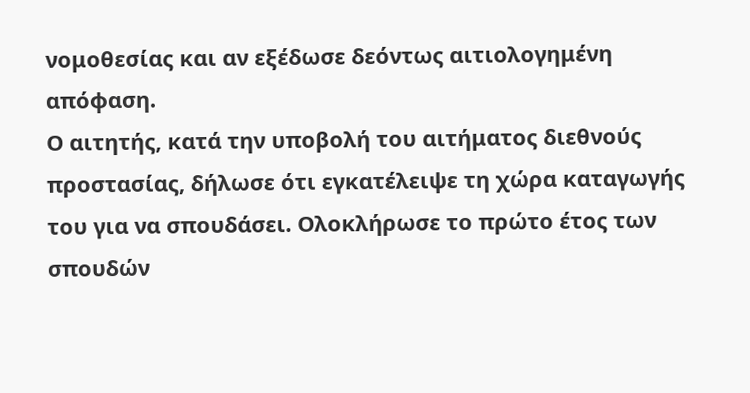νομοθεσίας και αν εξέδωσε δεόντως αιτιολογημένη απόφαση.
Ο αιτητής, κατά την υποβολή του αιτήματος διεθνούς προστασίας, δήλωσε ότι εγκατέλειψε τη χώρα καταγωγής του για να σπουδάσει. Ολοκλήρωσε το πρώτο έτος των σπουδών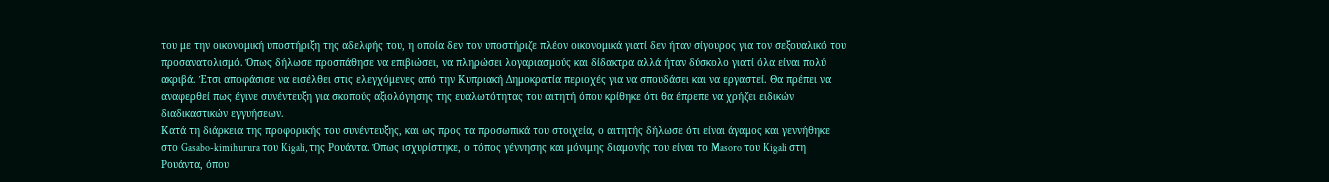του με την οικονομική υποστήριξη της αδελφής του, η οποία δεν τον υποστήριζε πλέον οικονομικά γιατί δεν ήταν σίγουρος για τον σεξουαλικό του προσανατολισμό. Όπως δήλωσε προσπάθησε να επιβιώσει, να πληρώσει λογαριασμούς και δίδακτρα αλλά ήταν δύσκολο γιατί όλα είναι πολύ ακριβά. Έτσι αποφάσισε να εισέλθει στις ελεγχόμενες από την Κυπριακή Δημοκρατία περιοχές για να σπουδάσει και να εργαστεί. Θα πρέπει να αναφερθεί πως έγινε συνέντευξη για σκοπούς αξιολόγησης της ευαλωτότητας του αιτητή όπου κρίθηκε ότι θα έπρεπε να χρήζει ειδικών διαδικαστικών εγγυήσεων.
Κατά τη διάρκεια της προφορικής του συνέντευξης, και ως προς τα προσωπικά του στοιχεία, ο αιτητής δήλωσε ότι είναι άγαμος και γεννήθηκε στο Gasabo-kimihurura του Kigali, της Ρουάντα. Όπως ισχυρίστηκε, ο τόπος γέννησης και μόνιμης διαμονής του είναι το Masoro του Kigali στη Ρουάντα, όπου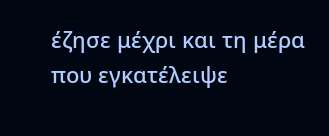έζησε μέχρι και τη μέρα που εγκατέλειψε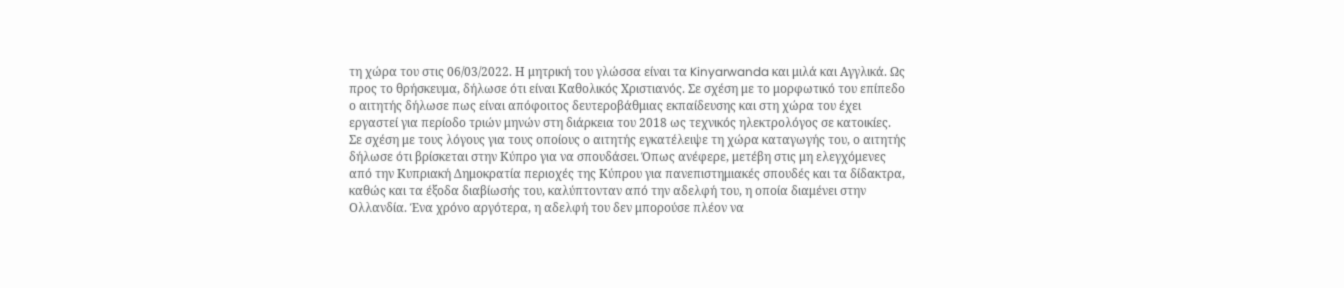τη χώρα του στις 06/03/2022. Η μητρική του γλώσσα είναι τα Kinyarwanda και μιλά και Αγγλικά. Ως προς το θρήσκευμα, δήλωσε ότι είναι Καθολικός Χριστιανός. Σε σχέση με το μορφωτικό του επίπεδο ο αιτητής δήλωσε πως είναι απόφοιτος δευτεροβάθμιας εκπαίδευσης και στη χώρα του έχει εργαστεί για περίοδο τριών μηνών στη διάρκεια του 2018 ως τεχνικός ηλεκτρολόγος σε κατοικίες.
Σε σχέση με τους λόγους για τους οποίους ο αιτητής εγκατέλειψε τη χώρα καταγωγής του, ο αιτητής δήλωσε ότι βρίσκεται στην Κύπρο για να σπουδάσει. Όπως ανέφερε, μετέβη στις μη ελεγχόμενες από την Κυπριακή Δημοκρατία περιοχές της Κύπρου για πανεπιστημιακές σπουδές και τα δίδακτρα, καθώς και τα έξοδα διαβίωσής του, καλύπτονταν από την αδελφή του, η οποία διαμένει στην Ολλανδία. Ένα χρόνο αργότερα, η αδελφή του δεν μπορούσε πλέον να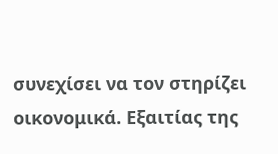συνεχίσει να τον στηρίζει οικονομικά. Εξαιτίας της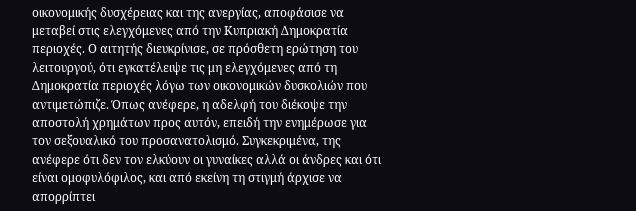οικονομικής δυσχέρειας και της ανεργίας, αποφάσισε να μεταβεί στις ελεγχόμενες από την Κυπριακή Δημοκρατία περιοχές. Ο αιτητής διευκρίνισε, σε πρόσθετη ερώτηση του λειτουργού, ότι εγκατέλειψε τις μη ελεγχόμενες από τη Δημοκρατία περιοχές λόγω των οικονομικών δυσκολιών που αντιμετώπιζε. Όπως ανέφερε, η αδελφή του διέκοψε την αποστολή χρημάτων προς αυτόν, επειδή την ενημέρωσε για τον σεξουαλικό του προσανατολισμό. Συγκεκριμένα, της ανέφερε ότι δεν τον ελκύουν οι γυναίκες αλλά οι άνδρες και ότι είναι ομοφυλόφιλος, και από εκείνη τη στιγμή άρχισε να απορρίπτει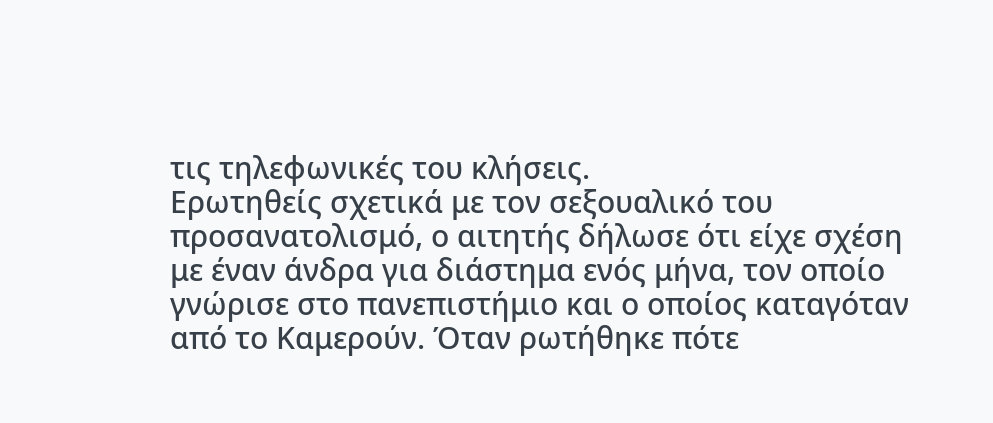τις τηλεφωνικές του κλήσεις.
Ερωτηθείς σχετικά με τον σεξουαλικό του προσανατολισμό, ο αιτητής δήλωσε ότι είχε σχέση με έναν άνδρα για διάστημα ενός μήνα, τον οποίο γνώρισε στο πανεπιστήμιο και ο οποίος καταγόταν από το Καμερούν. Όταν ρωτήθηκε πότε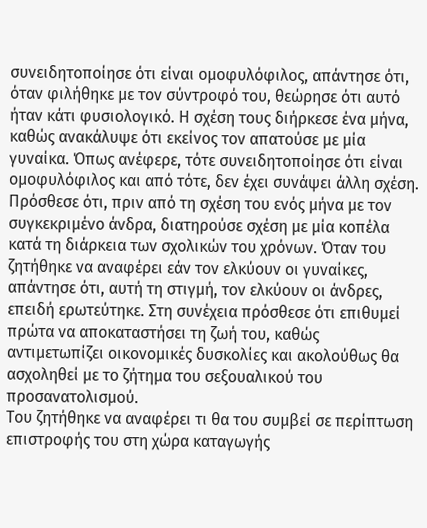συνειδητοποίησε ότι είναι ομοφυλόφιλος, απάντησε ότι, όταν φιλήθηκε με τον σύντροφό του, θεώρησε ότι αυτό ήταν κάτι φυσιολογικό. Η σχέση τους διήρκεσε ένα μήνα, καθώς ανακάλυψε ότι εκείνος τον απατούσε με μία γυναίκα. Όπως ανέφερε, τότε συνειδητοποίησε ότι είναι ομοφυλόφιλος και από τότε, δεν έχει συνάψει άλλη σχέση. Πρόσθεσε ότι, πριν από τη σχέση του ενός μήνα με τον συγκεκριμένο άνδρα, διατηρούσε σχέση με μία κοπέλα κατά τη διάρκεια των σχολικών του χρόνων. Όταν του ζητήθηκε να αναφέρει εάν τον ελκύουν οι γυναίκες, απάντησε ότι, αυτή τη στιγμή, τον ελκύουν οι άνδρες, επειδή ερωτεύτηκε. Στη συνέχεια πρόσθεσε ότι επιθυμεί πρώτα να αποκαταστήσει τη ζωή του, καθώς αντιμετωπίζει οικονομικές δυσκολίες και ακολούθως θα ασχοληθεί με το ζήτημα του σεξουαλικού του προσανατολισμού.
Του ζητήθηκε να αναφέρει τι θα του συμβεί σε περίπτωση επιστροφής του στη χώρα καταγωγής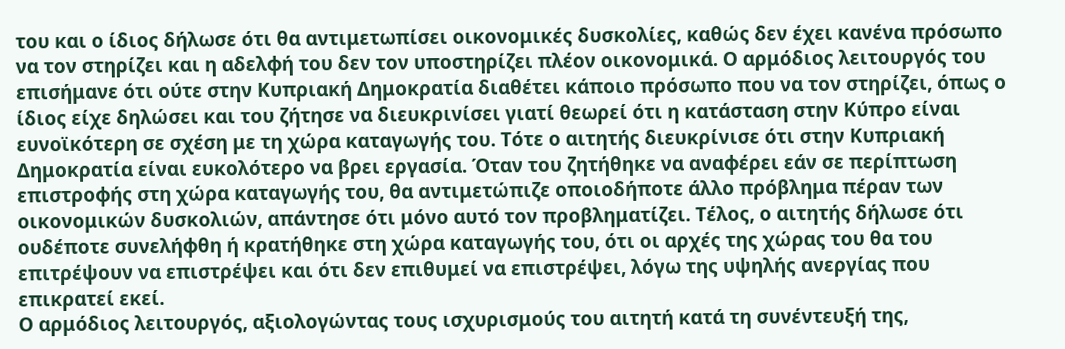του και ο ίδιος δήλωσε ότι θα αντιμετωπίσει οικονομικές δυσκολίες, καθώς δεν έχει κανένα πρόσωπο να τον στηρίζει και η αδελφή του δεν τον υποστηρίζει πλέον οικονομικά. Ο αρμόδιος λειτουργός του επισήμανε ότι ούτε στην Κυπριακή Δημοκρατία διαθέτει κάποιο πρόσωπο που να τον στηρίζει, όπως ο ίδιος είχε δηλώσει και του ζήτησε να διευκρινίσει γιατί θεωρεί ότι η κατάσταση στην Κύπρο είναι ευνοϊκότερη σε σχέση με τη χώρα καταγωγής του. Τότε ο αιτητής διευκρίνισε ότι στην Κυπριακή Δημοκρατία είναι ευκολότερο να βρει εργασία. Όταν του ζητήθηκε να αναφέρει εάν σε περίπτωση επιστροφής στη χώρα καταγωγής του, θα αντιμετώπιζε οποιοδήποτε άλλο πρόβλημα πέραν των οικονομικών δυσκολιών, απάντησε ότι μόνο αυτό τον προβληματίζει. Τέλος, ο αιτητής δήλωσε ότι ουδέποτε συνελήφθη ή κρατήθηκε στη χώρα καταγωγής του, ότι οι αρχές της χώρας του θα του επιτρέψουν να επιστρέψει και ότι δεν επιθυμεί να επιστρέψει, λόγω της υψηλής ανεργίας που επικρατεί εκεί.
Ο αρμόδιος λειτουργός, αξιολογώντας τους ισχυρισμούς του αιτητή κατά τη συνέντευξή της,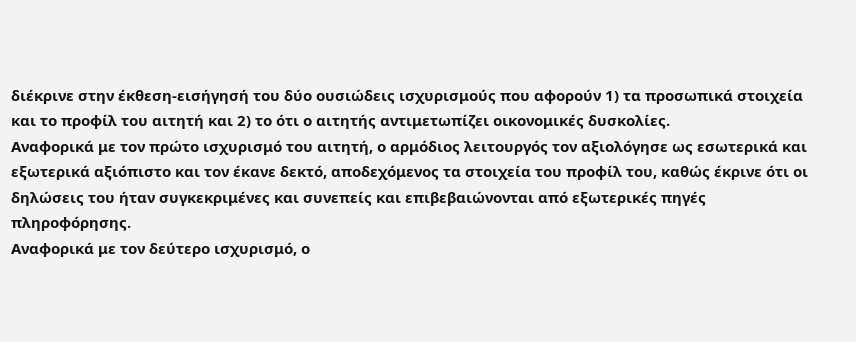διέκρινε στην έκθεση-εισήγησή του δύο ουσιώδεις ισχυρισμούς που αφορούν 1) τα προσωπικά στοιχεία και το προφίλ του αιτητή και 2) το ότι ο αιτητής αντιμετωπίζει οικονομικές δυσκολίες.
Αναφορικά με τον πρώτο ισχυρισμό του αιτητή, ο αρμόδιος λειτουργός τον αξιολόγησε ως εσωτερικά και εξωτερικά αξιόπιστο και τον έκανε δεκτό, αποδεχόμενος τα στοιχεία του προφίλ του, καθώς έκρινε ότι οι δηλώσεις του ήταν συγκεκριμένες και συνεπείς και επιβεβαιώνονται από εξωτερικές πηγές πληροφόρησης.
Αναφορικά με τον δεύτερο ισχυρισμό, ο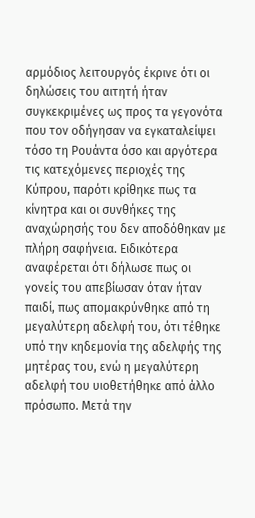αρμόδιος λειτουργός έκρινε ότι οι δηλώσεις του αιτητή ήταν συγκεκριμένες ως προς τα γεγονότα που τον οδήγησαν να εγκαταλείψει τόσο τη Ρουάντα όσο και αργότερα τις κατεχόμενες περιοχές της Κύπρου, παρότι κρίθηκε πως τα κίνητρα και οι συνθήκες της αναχώρησής του δεν αποδόθηκαν με πλήρη σαφήνεια. Ειδικότερα αναφέρεται ότι δήλωσε πως οι γονείς του απεβίωσαν όταν ήταν παιδί, πως απομακρύνθηκε από τη μεγαλύτερη αδελφή του, ότι τέθηκε υπό την κηδεμονία της αδελφής της μητέρας του, ενώ η μεγαλύτερη αδελφή του υιοθετήθηκε από άλλο πρόσωπο. Μετά την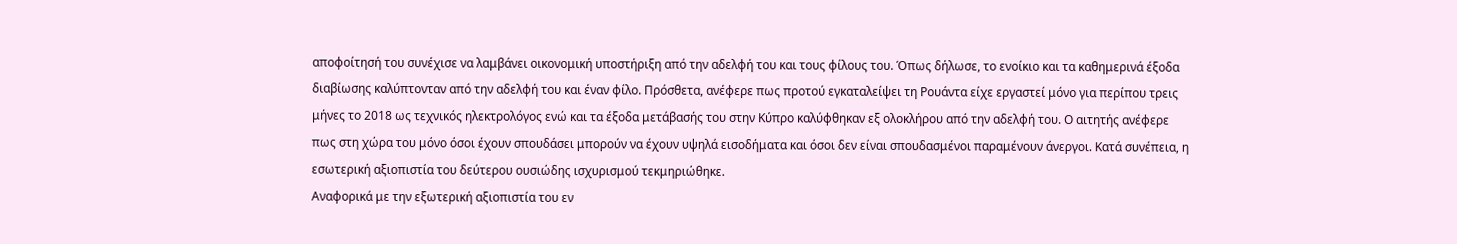αποφοίτησή του συνέχισε να λαμβάνει οικονομική υποστήριξη από την αδελφή του και τους φίλους του. Όπως δήλωσε, το ενοίκιο και τα καθημερινά έξοδα διαβίωσης καλύπτονταν από την αδελφή του και έναν φίλο. Πρόσθετα, ανέφερε πως προτού εγκαταλείψει τη Ρουάντα είχε εργαστεί μόνο για περίπου τρεις μήνες το 2018 ως τεχνικός ηλεκτρολόγος ενώ και τα έξοδα μετάβασής του στην Κύπρο καλύφθηκαν εξ ολοκλήρου από την αδελφή του. Ο αιτητής ανέφερε πως στη χώρα του μόνο όσοι έχουν σπουδάσει μπορούν να έχουν υψηλά εισοδήματα και όσοι δεν είναι σπουδασμένοι παραμένουν άνεργοι. Κατά συνέπεια, η εσωτερική αξιοπιστία του δεύτερου ουσιώδης ισχυρισμού τεκμηριώθηκε.
Αναφορικά με την εξωτερική αξιοπιστία του εν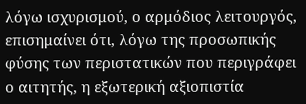λόγω ισχυρισμού, ο αρμόδιος λειτουργός, επισημαίνει ότι, λόγω της προσωπικής φύσης των περιστατικών που περιγράφει ο αιτητής, η εξωτερική αξιοπιστία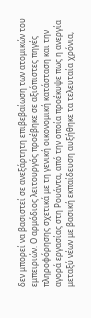δεν μπορεί να βασιστεί σε ανεξάρτητη επιβεβαίωση των ατομικών του εμπειριών. Ο αρμόδιος λειτουργός προέβηκε σε αξιόπιστες πηγές πληροφόρησης σχετικά με τη γενική οικονομική κατάσταση και την αγορά εργασίας στη Ρουάντα, από την οποία προέκυψε πως η ανεργία μεταξύ νέων με βασική εκπαίδευση αυξήθηκε τα τελευταία χρόνια,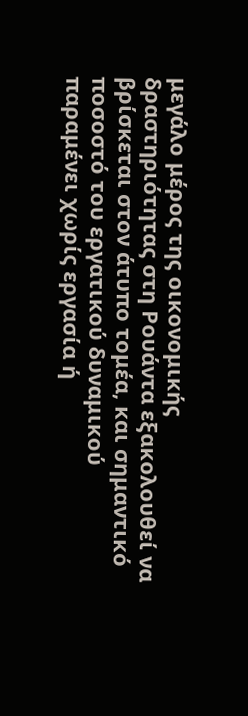μεγάλο μέρος της οικονομικής δραστηριότητας στη Ρουάντα εξακολουθεί να βρίσκεται στον άτυπο τομέα, και σημαντικό ποσοστό του εργατικού δυναμικού παραμένει χωρίς εργασία ή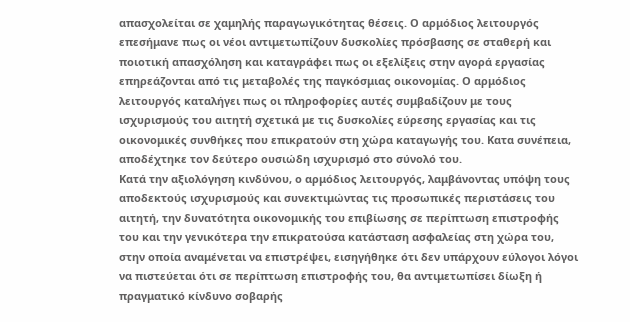απασχολείται σε χαμηλής παραγωγικότητας θέσεις. Ο αρμόδιος λειτουργός επεσήμανε πως οι νέοι αντιμετωπίζουν δυσκολίες πρόσβασης σε σταθερή και ποιοτική απασχόληση και καταγράφει πως οι εξελίξεις στην αγορά εργασίας επηρεάζονται από τις μεταβολές της παγκόσμιας οικονομίας. Ο αρμόδιος λειτουργός καταλήγει πως οι πληροφορίες αυτές συμβαδίζουν με τους ισχυρισμούς του αιτητή σχετικά με τις δυσκολίες εύρεσης εργασίας και τις οικονομικές συνθήκες που επικρατούν στη χώρα καταγωγής του. Κατα συνέπεια, αποδέχτηκε τον δεύτερο ουσιώδη ισχυρισμό στο σύνολό του.
Κατά την αξιολόγηση κινδύνου, ο αρμόδιος λειτουργός, λαμβάνοντας υπόψη τους αποδεκτούς ισχυρισμούς και συνεκτιμώντας τις προσωπικές περιστάσεις του αιτητή, την δυνατότητα οικονομικής του επιβίωσης σε περίπτωση επιστροφής του και την γενικότερα την επικρατούσα κατάσταση ασφαλείας στη χώρα του, στην οποία αναμένεται να επιστρέψει, εισηγήθηκε ότι δεν υπάρχουν εύλογοι λόγοι να πιστεύεται ότι σε περίπτωση επιστροφής του, θα αντιμετωπίσει δίωξη ή πραγματικό κίνδυνο σοβαρής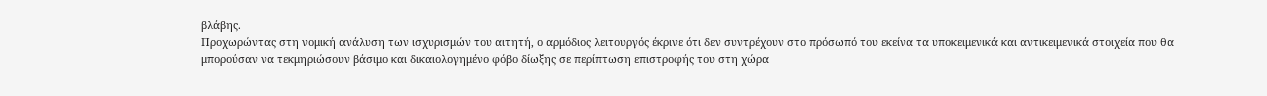βλάβης.
Προχωρώντας στη νομική ανάλυση των ισχυρισμών του αιτητή, ο αρμόδιος λειτουργός έκρινε ότι δεν συντρέχουν στο πρόσωπό του εκείνα τα υποκειμενικά και αντικειμενικά στοιχεία που θα μπορούσαν να τεκμηριώσουν βάσιμο και δικαιολογημένο φόβο δίωξης σε περίπτωση επιστροφής του στη χώρα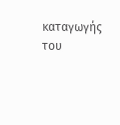καταγωγής του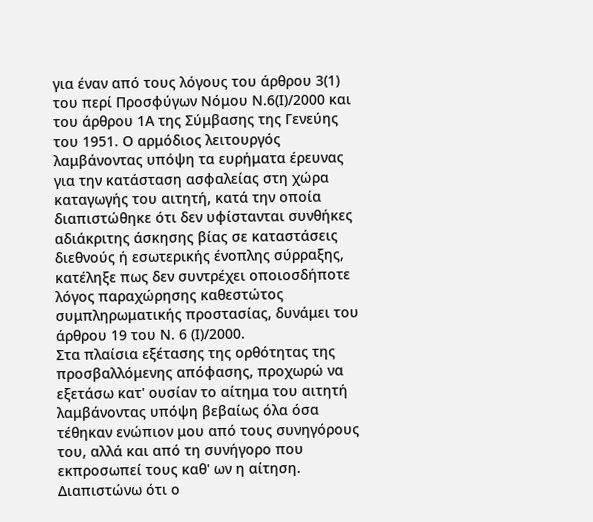για έναν από τους λόγους του άρθρου 3(1) του περί Προσφύγων Νόμου Ν.6(Ι)/2000 και του άρθρου 1Α της Σύμβασης της Γενεύης του 1951. Ο αρμόδιος λειτουργός λαμβάνοντας υπόψη τα ευρήματα έρευνας για την κατάσταση ασφαλείας στη χώρα καταγωγής του αιτητή, κατά την οποία διαπιστώθηκε ότι δεν υφίστανται συνθήκες αδιάκριτης άσκησης βίας σε καταστάσεις διεθνούς ή εσωτερικής ένοπλης σύρραξης, κατέληξε πως δεν συντρέχει οποιοσδήποτε λόγος παραχώρησης καθεστώτος συμπληρωματικής προστασίας, δυνάμει του άρθρου 19 του Ν. 6 (Ι)/2000.
Στα πλαίσια εξέτασης της ορθότητας της προσβαλλόμενης απόφασης, προχωρώ να εξετάσω κατ' ουσίαν το αίτημα του αιτητή λαμβάνοντας υπόψη βεβαίως όλα όσα τέθηκαν ενώπιον μου από τους συνηγόρους του, αλλά και από τη συνήγορο που εκπροσωπεί τους καθ' ων η αίτηση. Διαπιστώνω ότι ο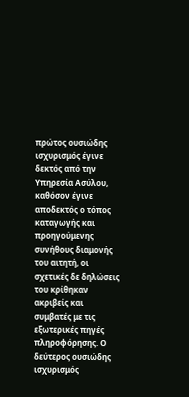πρώτος ουσιώδης ισχυρισμός έγινε δεκτός από την Υπηρεσία Ασύλου, καθόσον έγινε αποδεκτός ο τόπος καταγωγής και προηγούμενης συνήθους διαμονής του αιτητή, οι σχετικές δε δηλώσεις του κρίθηκαν ακριβείς και συμβατές με τις εξωτερικές πηγές πληροφόρησης. Ο δεύτερος ουσιώδης ισχυρισμός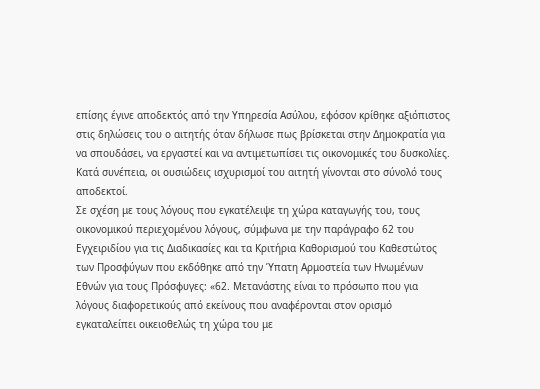επίσης έγινε αποδεκτός από την Υπηρεσία Ασύλου, εφόσον κρίθηκε αξιόπιστος στις δηλώσεις του ο αιτητής όταν δήλωσε πως βρίσκεται στην Δημοκρατία για να σπουδάσει, να εργαστεί και να αντιμετωπίσει τις οικονομικές του δυσκολίες. Κατά συνέπεια, οι ουσιώδεις ισχυρισμοί του αιτητή γίνονται στο σύνολό τους αποδεκτοί.
Σε σχέση με τους λόγους που εγκατέλειψε τη χώρα καταγωγής του, τους οικονομικού περιεχομένου λόγους, σύμφωνα με την παράγραφο 62 του Εγχειριδίου για τις Διαδικασίες και τα Κριτήρια Καθορισμού του Καθεστώτος των Προσφύγων που εκδόθηκε από την Ύπατη Αρμοστεία των Ηνωμένων Εθνών για τους Πρόσφυγες: «62. Μετανάστης είναι το πρόσωπο που για λόγους διαφορετικούς από εκείνους που αναφέρονται στον ορισμό εγκαταλείπει οικειοθελώς τη χώρα του με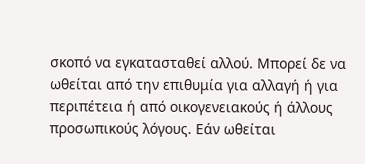σκοπό να εγκατασταθεί αλλού. Μπορεί δε να ωθείται από την επιθυμία για αλλαγή ή για περιπέτεια ή από οικογενειακούς ή άλλους προσωπικούς λόγους. Εάν ωθείται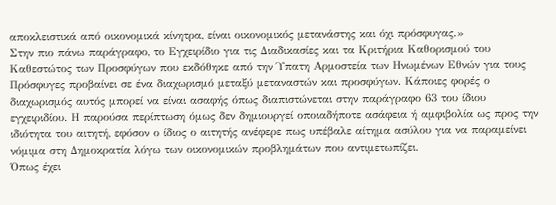αποκλειστικά από οικονομικά κίνητρα, είναι οικονομικός μετανάστης και όχι πρόσφυγας.»
Στην πιο πάνω παράγραφο, το Εγχειρίδιο για τις Διαδικασίες και τα Κριτήρια Καθορισμού του Καθεστώτος των Προσφύγων που εκδόθηκε από την Ύπατη Αρμοστεία των Ηνωμένων Εθνών για τους Πρόσφυγες προβαίνει σε ένα διαχωρισμό μεταξύ μεταναστών και προσφύγων. Κάποιες φορές ο διαχωρισμός αυτός μπορεί να είναι ασαφής όπως διαπιστώνεται στην παράγραφο 63 του ίδιου εγχειριδίου. Η παρούσα περίπτωση όμως δεν δημιουργεί οποιαδήποτε ασάφεια ή αμφιβολία ως προς την ιδιότητα του αιτητή, εφόσον ο ίδιος ο αιτητής ανέφερε πως υπέβαλε αίτημα ασύλου για να παραμείνει νόμιμα στη Δημοκρατία λόγω των οικονομικών προβλημάτων που αντιμετωπίζει.
Όπως έχει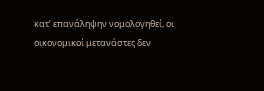κατ’ επανάληψην νομολογηθεί, οι οικονομικοί μετανάστες δεν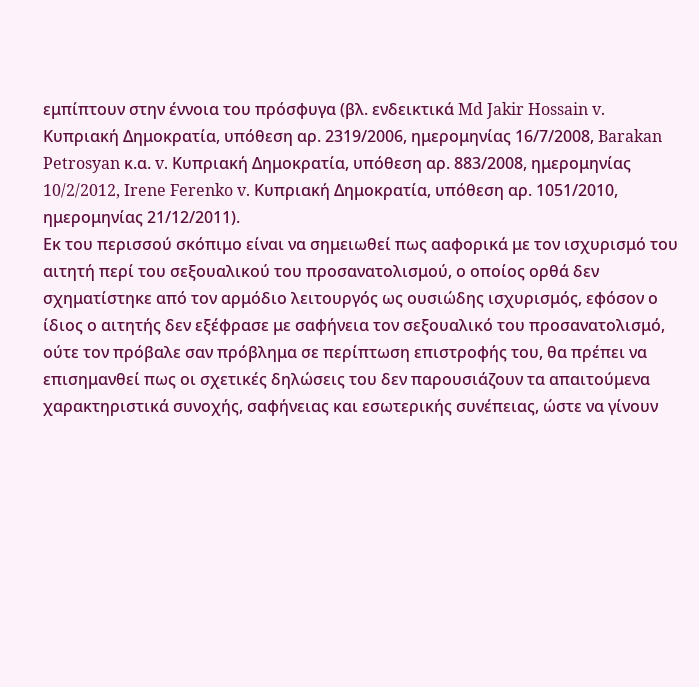εμπίπτουν στην έννοια του πρόσφυγα (βλ. ενδεικτικά Md Jakir Hossain v. Κυπριακή Δημοκρατία, υπόθεση αρ. 2319/2006, ημερομηνίας 16/7/2008, Barakan Petrosyan κ.α. v. Κυπριακή Δημοκρατία, υπόθεση αρ. 883/2008, ημερομηνίας 10/2/2012, Irene Ferenko v. Κυπριακή Δημοκρατία, υπόθεση αρ. 1051/2010, ημερομηνίας 21/12/2011).
Εκ του περισσού σκόπιμο είναι να σημειωθεί πως ααφορικά με τον ισχυρισμό του αιτητή περί του σεξουαλικού του προσανατολισμού, ο οποίος ορθά δεν σχηματίστηκε από τον αρμόδιο λειτουργός ως ουσιώδης ισχυρισμός, εφόσον ο ίδιος ο αιτητής δεν εξέφρασε με σαφήνεια τον σεξουαλικό του προσανατολισμό, ούτε τον πρόβαλε σαν πρόβλημα σε περίπτωση επιστροφής του, θα πρέπει να επισημανθεί πως οι σχετικές δηλώσεις του δεν παρουσιάζουν τα απαιτούμενα χαρακτηριστικά συνοχής, σαφήνειας και εσωτερικής συνέπειας, ώστε να γίνουν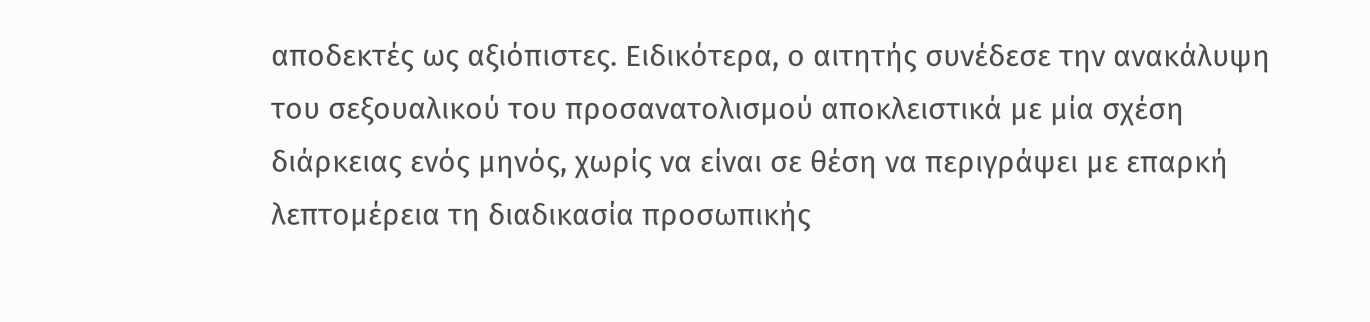αποδεκτές ως αξιόπιστες. Ειδικότερα, ο αιτητής συνέδεσε την ανακάλυψη του σεξουαλικού του προσανατολισμού αποκλειστικά με μία σχέση διάρκειας ενός μηνός, χωρίς να είναι σε θέση να περιγράψει με επαρκή λεπτομέρεια τη διαδικασία προσωπικής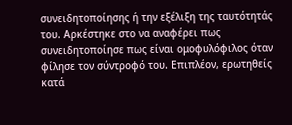συνειδητοποίησης ή την εξέλιξη της ταυτότητάς του. Αρκέστηκε στο να αναφέρει πως συνειδητοποίησε πως είναι ομοφυλόφιλος όταν φίλησε τον σύντροφό του. Επιπλέον, ερωτηθείς κατά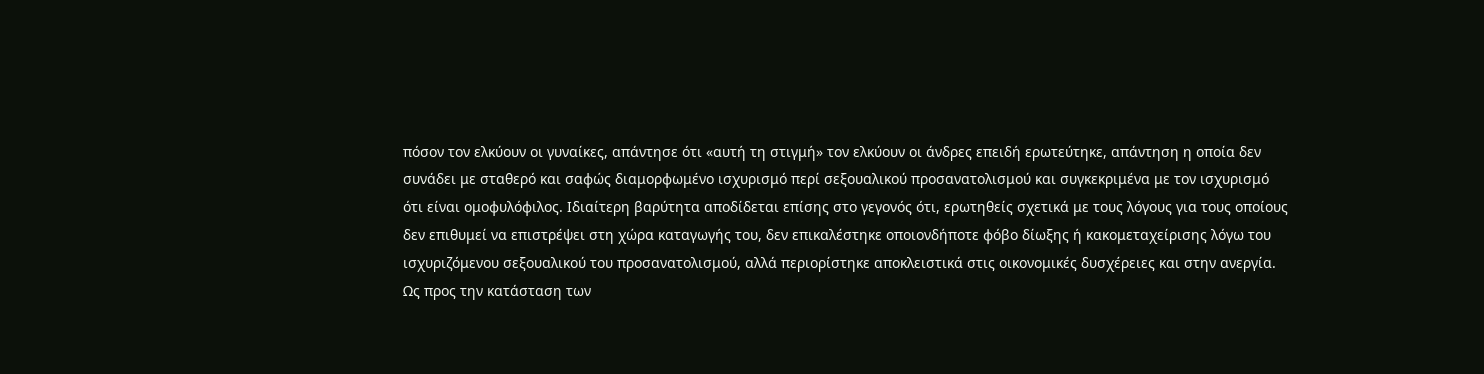πόσον τον ελκύουν οι γυναίκες, απάντησε ότι «αυτή τη στιγμή» τον ελκύουν οι άνδρες επειδή ερωτεύτηκε, απάντηση η οποία δεν συνάδει με σταθερό και σαφώς διαμορφωμένο ισχυρισμό περί σεξουαλικού προσανατολισμού και συγκεκριμένα με τον ισχυρισμό ότι είναι ομοφυλόφιλος. Ιδιαίτερη βαρύτητα αποδίδεται επίσης στο γεγονός ότι, ερωτηθείς σχετικά με τους λόγους για τους οποίους δεν επιθυμεί να επιστρέψει στη χώρα καταγωγής του, δεν επικαλέστηκε οποιονδήποτε φόβο δίωξης ή κακομεταχείρισης λόγω του ισχυριζόμενου σεξουαλικού του προσανατολισμού, αλλά περιορίστηκε αποκλειστικά στις οικονομικές δυσχέρειες και στην ανεργία.
Ως προς την κατάσταση των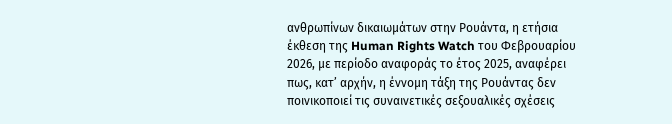ανθρωπίνων δικαιωμάτων στην Ρουάντα, η ετήσια έκθεση της Human Rights Watch του Φεβρουαρίου 2026, με περίοδο αναφοράς το έτος 2025, αναφέρει πως, κατ’ αρχήν, η έννομη τάξη της Ρουάντας δεν ποινικοποιεί τις συναινετικές σεξουαλικές σχέσεις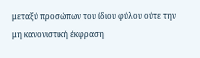μεταξύ προσώπων του ίδιου φύλου ούτε την μη κανονιστική έκφραση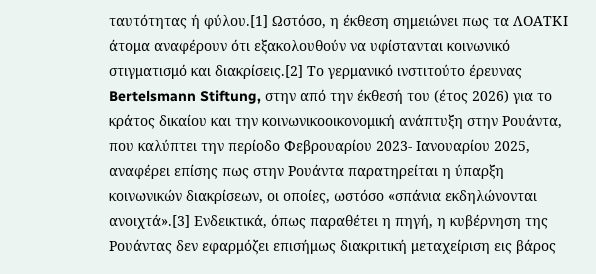ταυτότητας ή φύλου.[1] Ωστόσο, η έκθεση σημειώνει πως τα ΛΟΑΤΚΙ άτομα αναφέρουν ότι εξακολουθούν να υφίστανται κοινωνικό στιγματισμό και διακρίσεις.[2] Το γερμανικό ινστιτούτο έρευνας Bertelsmann Stiftung, στην από την έκθεσή του (έτος 2026) για το κράτος δικαίου και την κοινωνικοοικονομική ανάπτυξη στην Ρουάντα, που καλύπτει την περίοδο Φεβρουαρίου 2023- Ιανουαρίου 2025, αναφέρει επίσης πως στην Ρουάντα παρατηρείται η ύπαρξη κοινωνικών διακρίσεων, οι οποίες, ωστόσο «σπάνια εκδηλώνονται ανοιχτά».[3] Ενδεικτικά, όπως παραθέτει η πηγή, η κυβέρνηση της Ρουάντας δεν εφαρμόζει επισήμως διακριτική μεταχείριση εις βάρος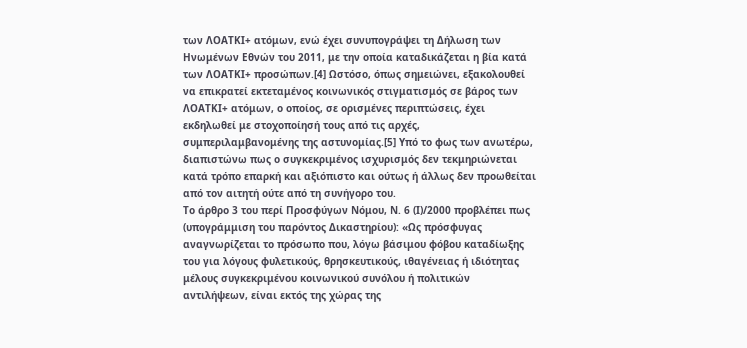των ΛΟΑΤΚΙ+ ατόμων, ενώ έχει συνυπογράψει τη Δήλωση των Ηνωμένων Εθνών του 2011, με την οποία καταδικάζεται η βία κατά των ΛΟΑΤΚΙ+ προσώπων.[4] Ωστόσο, όπως σημειώνει, εξακολουθεί να επικρατεί εκτεταμένος κοινωνικός στιγματισμός σε βάρος των ΛΟΑΤΚΙ+ ατόμων, ο οποίος, σε ορισμένες περιπτώσεις, έχει εκδηλωθεί με στοχοποίησή τους από τις αρχές, συμπεριλαμβανομένης της αστυνομίας.[5] Υπό το φως των ανωτέρω, διαπιστώνω πως ο συγκεκριμένος ισχυρισμός δεν τεκμηριώνεται κατά τρόπο επαρκή και αξιόπιστο και ούτως ή άλλως δεν προωθείται από τον αιτητή ούτε από τη συνήγορο του.
Το άρθρο 3 του περί Προσφύγων Νόμου, Ν. 6 (Ι)/2000 προβλέπει πως (υπογράμμιση του παρόντος Δικαστηρίου): «Ως πρόσφυγας αναγνωρίζεται το πρόσωπο που, λόγω βάσιμου φόβου καταδίωξης του για λόγους φυλετικούς, θρησκευτικούς, ιθαγένειας ή ιδιότητας μέλους συγκεκριμένου κοινωνικού συνόλου ή πολιτικών αντιλήψεων, είναι εκτός της χώρας της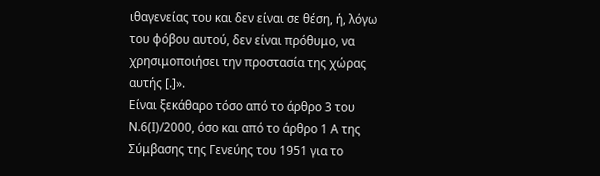ιθαγενείας του και δεν είναι σε θέση, ή, λόγω του φόβου αυτού, δεν είναι πρόθυμο, να χρησιμοποιήσει την προστασία της χώρας αυτής [.]».
Είναι ξεκάθαρο τόσο από το άρθρο 3 του Ν.6(Ι)/2000, όσο και από το άρθρο 1 Α της Σύμβασης της Γενεύης του 1951 για το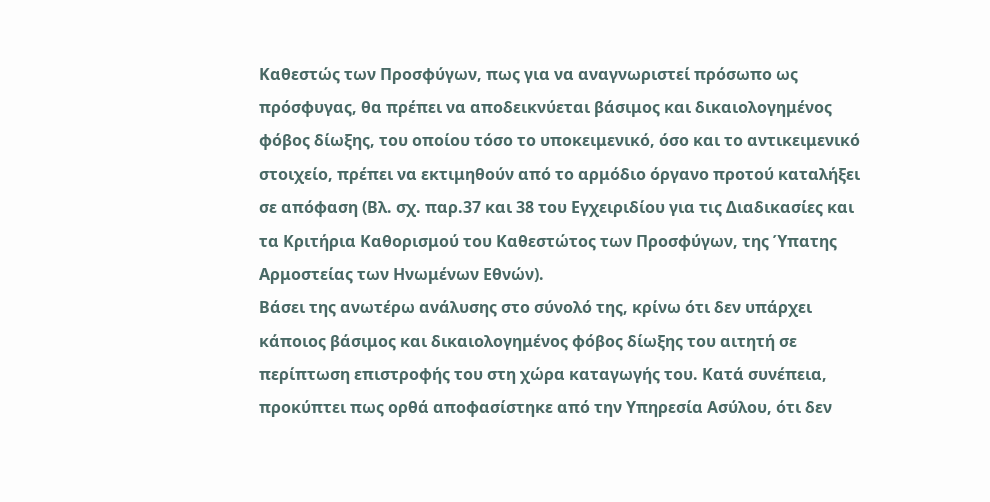Καθεστώς των Προσφύγων, πως για να αναγνωριστεί πρόσωπο ως πρόσφυγας, θα πρέπει να αποδεικνύεται βάσιμος και δικαιολογημένος φόβος δίωξης, του οποίου τόσο το υποκειμενικό, όσο και το αντικειμενικό στοιχείο, πρέπει να εκτιμηθούν από το αρμόδιο όργανο προτού καταλήξει σε απόφαση (Βλ. σχ. παρ.37 και 38 του Εγχειριδίου για τις Διαδικασίες και τα Κριτήρια Καθορισμού του Καθεστώτος των Προσφύγων, της Ύπατης Αρμοστείας των Ηνωμένων Εθνών).
Βάσει της ανωτέρω ανάλυσης στο σύνολό της, κρίνω ότι δεν υπάρχει κάποιος βάσιμος και δικαιολογημένος φόβος δίωξης του αιτητή σε περίπτωση επιστροφής του στη χώρα καταγωγής του. Κατά συνέπεια, προκύπτει πως ορθά αποφασίστηκε από την Υπηρεσία Ασύλου, ότι δεν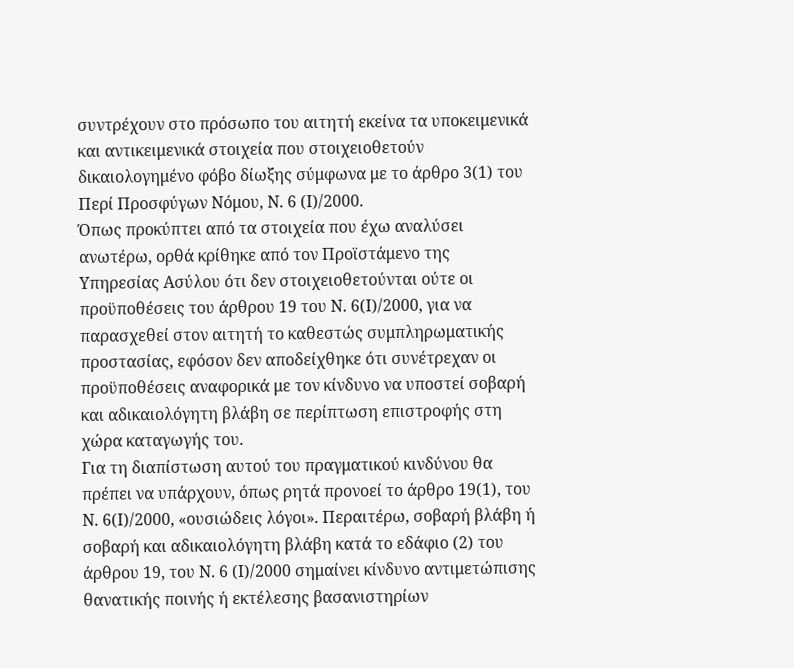συντρέχουν στο πρόσωπο του αιτητή εκείνα τα υποκειμενικά και αντικειμενικά στοιχεία που στοιχειοθετούν δικαιολογημένο φόβο δίωξης σύμφωνα με το άρθρο 3(1) του Περί Προσφύγων Νόμου, Ν. 6 (Ι)/2000.
Όπως προκύπτει από τα στοιχεία που έχω αναλύσει ανωτέρω, ορθά κρίθηκε από τον Προϊστάμενο της Υπηρεσίας Ασύλου ότι δεν στοιχειοθετούνται ούτε οι προϋποθέσεις του άρθρου 19 του Ν. 6(Ι)/2000, για να παρασχεθεί στον αιτητή το καθεστώς συμπληρωματικής προστασίας, εφόσον δεν αποδείχθηκε ότι συνέτρεχαν οι προϋποθέσεις αναφορικά με τον κίνδυνο να υποστεί σοβαρή και αδικαιολόγητη βλάβη σε περίπτωση επιστροφής στη χώρα καταγωγής του.
Για τη διαπίστωση αυτού του πραγματικού κινδύνου θα πρέπει να υπάρχουν, όπως ρητά προνοεί το άρθρο 19(1), του Ν. 6(Ι)/2000, «ουσιώδεις λόγοι». Περαιτέρω, σοβαρή βλάβη ή σοβαρή και αδικαιολόγητη βλάβη κατά το εδάφιο (2) του άρθρου 19, του Ν. 6 (Ι)/2000 σημαίνει κίνδυνο αντιμετώπισης θανατικής ποινής ή εκτέλεσης βασανιστηρίων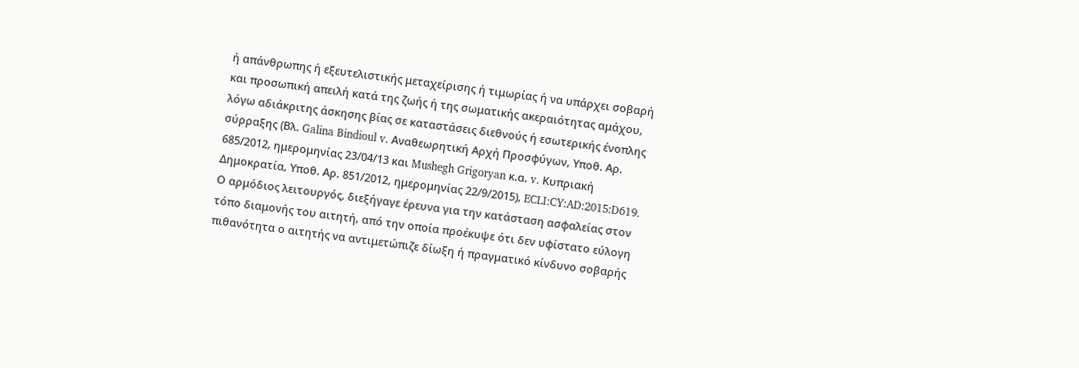ή απάνθρωπης ή εξευτελιστικής μεταχείρισης ή τιμωρίας ή να υπάρχει σοβαρή και προσωπική απειλή κατά της ζωής ή της σωματικής ακεραιότητας αμάχου, λόγω αδιάκριτης άσκησης βίας σε καταστάσεις διεθνούς ή εσωτερικής ένοπλης σύρραξης (Βλ. Galina Bindioul v. Αναθεωρητική Αρχή Προσφύγων, Υποθ. Αρ. 685/2012, ημερομηνίας 23/04/13 και Mushegh Grigoryan κ.α. v. Κυπριακή Δημοκρατία, Υποθ. Αρ. 851/2012, ημερομηνίας 22/9/2015), ECLI:CY:AD:2015:D619.
Ο αρμόδιος λειτουργός, διεξήγαγε έρευνα για την κατάσταση ασφαλείας στον τόπο διαμονής του αιτητή, από την οποία προέκυψε ότι δεν υφίστατο εύλογη πιθανότητα ο αιτητής να αντιμετώπιζε δίωξη ή πραγματικό κίνδυνο σοβαρής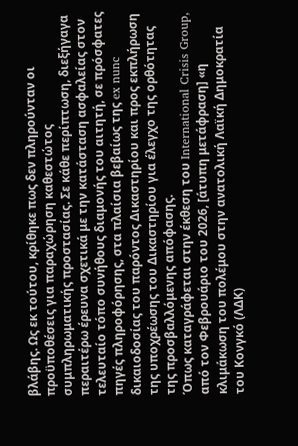βλάβης. Ως εκ τούτου, κρίθηκε πως δεν πληρούνταν οι προϋποθέσεις για παραχώρηση καθεστώτος συμπληρωματικής προστασίας. Σε κάθε περίπτωση, διεξήγαγα περαιτέρω έρευνα σχετικά με την κατάσταση ασφαλείας στον τελευταίο τόπο συνήθους διαμονής του αιτητή, σε πρόσφατες πηγές πληροφόρησης, στα πλαίσια βεβαίως της ex nunc δικαιοδοσίας του παρόντος Δικαστηρίου και προς εκπλήρωση της υποχρέωσης του Δικαστηρίου για έλεγχο της ορθότητας της προσβαλλόμενης απόφασης.
Όπως καταγράφεται στην έκθεση του International Crisis Group, από τον Φεβρουάριο του 2026, [άτυπη μετάφραση] «η κλιμάκωση του πολέμου στην ανατολική Λαϊκή Δημοκρατία του Κονγκό (ΛΔΚ)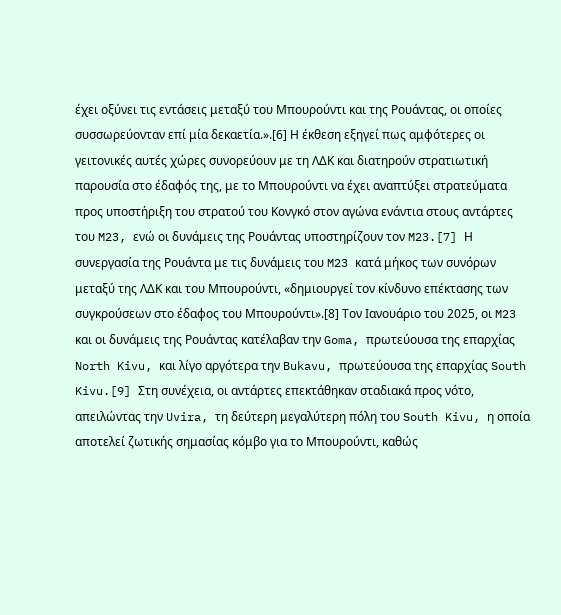έχει οξύνει τις εντάσεις μεταξύ του Μπουρούντι και της Ρουάντας, οι οποίες συσσωρεύονταν επί μία δεκαετία.».[6] Η έκθεση εξηγεί πως αμφότερες οι γειτονικές αυτές χώρες συνορεύουν με τη ΛΔΚ και διατηρούν στρατιωτική παρουσία στο έδαφός της, με το Μπουρούντι να έχει αναπτύξει στρατεύματα προς υποστήριξη του στρατού του Κονγκό στον αγώνα ενάντια στους αντάρτες του M23, ενώ οι δυνάμεις της Ρουάντας υποστηρίζουν τον M23.[7] Η συνεργασία της Ρουάντα με τις δυνάμεις του M23 κατά μήκος των συνόρων μεταξύ της ΛΔΚ και του Μπουρούντι, «δημιουργεί τον κίνδυνο επέκτασης των συγκρούσεων στο έδαφος του Μπουρούντι».[8] Τον Ιανουάριο του 2025, οι M23 και οι δυνάμεις της Ρουάντας κατέλαβαν την Goma, πρωτεύουσα της επαρχίας North Kivu, και λίγο αργότερα την Bukavu, πρωτεύουσα της επαρχίας South Kivu.[9] Στη συνέχεια, οι αντάρτες επεκτάθηκαν σταδιακά προς νότο, απειλώντας την Uvira, τη δεύτερη μεγαλύτερη πόλη του South Kivu, η οποία αποτελεί ζωτικής σημασίας κόμβο για το Μπουρούντι, καθώς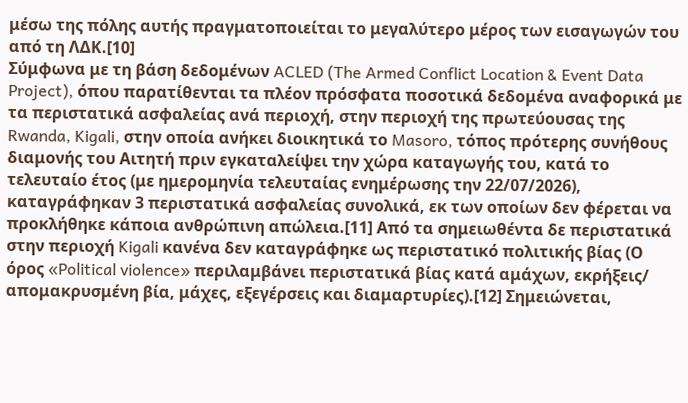μέσω της πόλης αυτής πραγματοποιείται το μεγαλύτερο μέρος των εισαγωγών του από τη ΛΔΚ.[10]
Σύμφωνα με τη βάση δεδομένων ACLED (The Armed Conflict Location & Event Data Project), όπου παρατίθενται τα πλέον πρόσφατα ποσοτικά δεδομένα αναφορικά με τα περιστατικά ασφαλείας ανά περιοχή, στην περιοχή της πρωτεύουσας της Rwanda, Kigali, στην οποία ανήκει διοικητικά το Masoro, τόπος πρότερης συνήθους διαμονής του Αιτητή πριν εγκαταλείψει την χώρα καταγωγής του, κατά το τελευταίο έτος (με ημερομηνία τελευταίας ενημέρωσης την 22/07/2026), καταγράφηκαν 3 περιστατικά ασφαλείας συνολικά, εκ των οποίων δεν φέρεται να προκλήθηκε κάποια ανθρώπινη απώλεια.[11] Από τα σημειωθέντα δε περιστατικά στην περιοχή Kigali κανένα δεν καταγράφηκε ως περιστατικό πολιτικής βίας (Ο όρος «Political violence» περιλαμβάνει περιστατικά βίας κατά αμάχων, εκρήξεις/ απομακρυσμένη βία, μάχες, εξεγέρσεις και διαμαρτυρίες).[12] Σημειώνεται,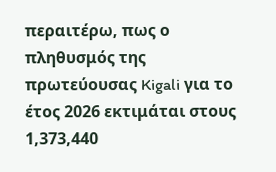περαιτέρω, πως ο πληθυσμός της πρωτεύουσας Kigali για το έτος 2026 εκτιμάται στους 1,373,440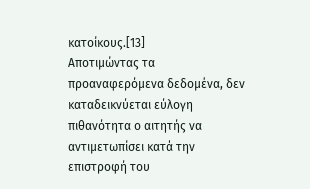κατοίκους.[13]
Αποτιμώντας τα προαναφερόμενα δεδομένα, δεν καταδεικνύεται εύλογη πιθανότητα ο αιτητής να αντιμετωπίσει κατά την επιστροφή του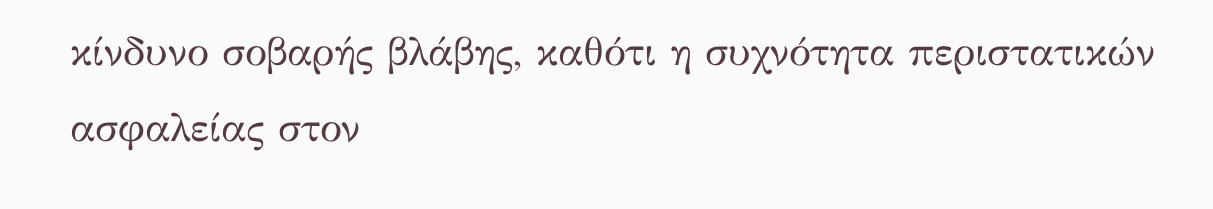κίνδυνο σοβαρής βλάβης, καθότι η συχνότητα περιστατικών ασφαλείας στον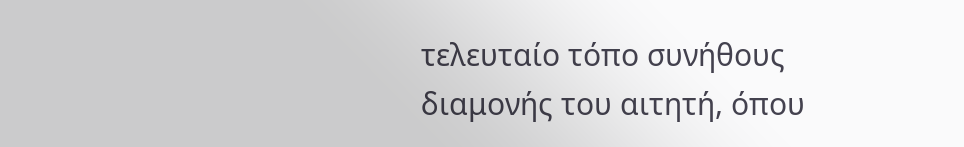τελευταίο τόπο συνήθους διαμονής του αιτητή, όπου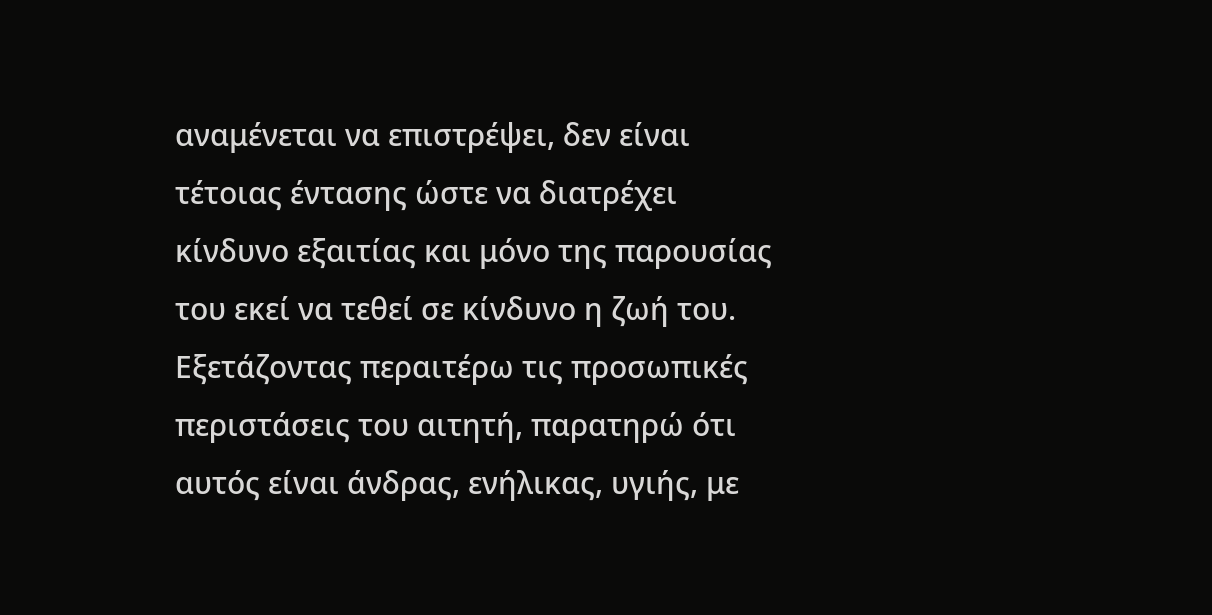αναμένεται να επιστρέψει, δεν είναι τέτοιας έντασης ώστε να διατρέχει κίνδυνο εξαιτίας και μόνο της παρουσίας του εκεί να τεθεί σε κίνδυνο η ζωή του. Εξετάζοντας περαιτέρω τις προσωπικές περιστάσεις του αιτητή, παρατηρώ ότι αυτός είναι άνδρας, ενήλικας, υγιής, με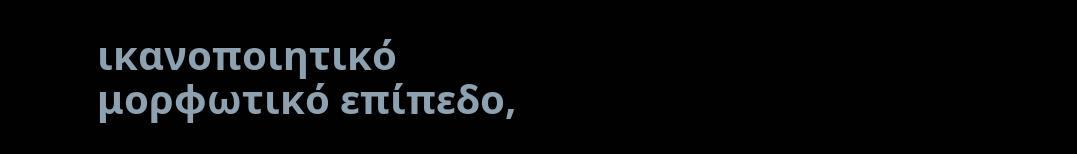ικανοποιητικό μορφωτικό επίπεδο,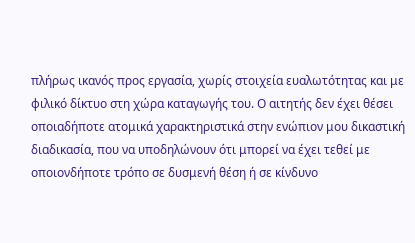πλήρως ικανός προς εργασία, χωρίς στοιχεία ευαλωτότητας και με φιλικό δίκτυο στη χώρα καταγωγής του. Ο αιτητής δεν έχει θέσει οποιαδήποτε ατομικά χαρακτηριστικά στην ενώπιον μου δικαστική διαδικασία, που να υποδηλώνουν ότι μπορεί να έχει τεθεί με οποιονδήποτε τρόπο σε δυσμενή θέση ή σε κίνδυνο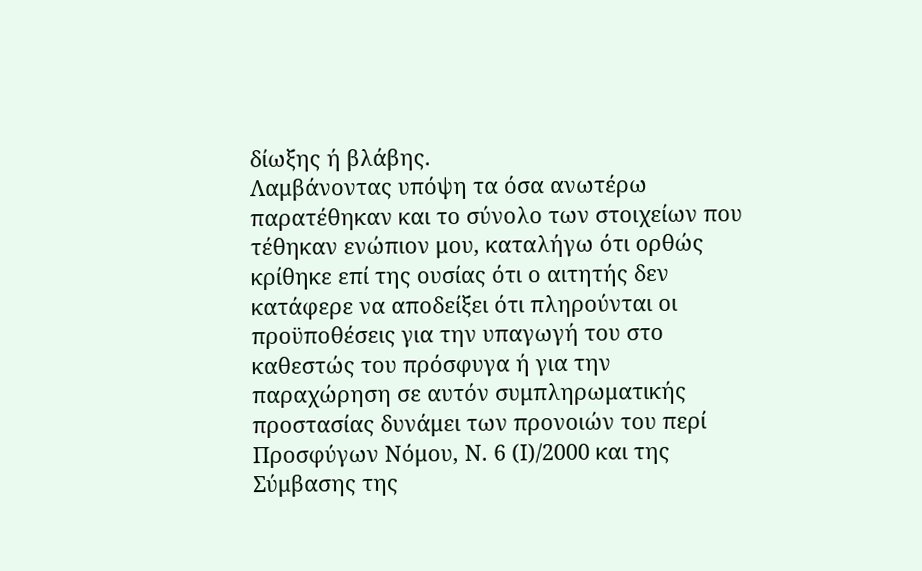δίωξης ή βλάβης.
Λαμβάνοντας υπόψη τα όσα ανωτέρω παρατέθηκαν και το σύνολο των στοιχείων που τέθηκαν ενώπιον μου, καταλήγω ότι ορθώς κρίθηκε επί της ουσίας ότι ο αιτητής δεν κατάφερε να αποδείξει ότι πληρούνται οι προϋποθέσεις για την υπαγωγή του στο καθεστώς του πρόσφυγα ή για την παραχώρηση σε αυτόν συμπληρωματικής προστασίας δυνάμει των προνοιών του περί Προσφύγων Νόμου, Ν. 6 (Ι)/2000 και της Σύμβασης της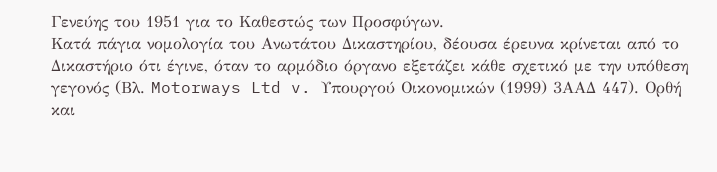Γενεύης του 1951 για το Καθεστώς των Προσφύγων.
Κατά πάγια νομολογία του Ανωτάτου Δικαστηρίου, δέουσα έρευνα κρίνεται από το Δικαστήριο ότι έγινε, όταν το αρμόδιο όργανο εξετάζει κάθε σχετικό με την υπόθεση γεγονός (Βλ. Motorways Ltd v. Υπουργού Οικονομικών (1999) 3ΑΑΔ 447). Ορθή και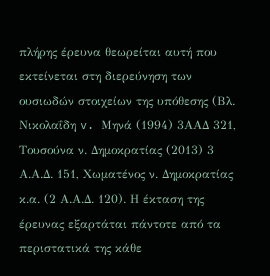πλήρης έρευνα θεωρείται αυτή που εκτείνεται στη διερεύνηση των ουσιωδών στοιχείων της υπόθεσης (Βλ. Νικολαΐδη v. Μηνά (1994) 3ΑΑΔ 321, Τουσούνα ν. Δημοκρατίας (2013) 3 Α.Α.Δ. 151, Χωματένος ν. Δημοκρατίας κ.α. (2 Α.Α.Δ. 120). Η έκταση της έρευνας εξαρτάται πάντοτε από τα περιστατικά της κάθε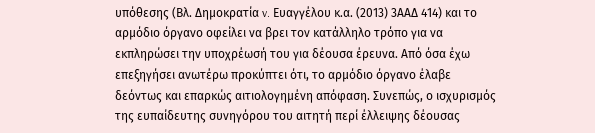υπόθεσης (Βλ. Δημοκρατία v. Ευαγγέλου κ.α. (2013) 3ΑΑΔ 414) και το αρμόδιο όργανο οφείλει να βρει τον κατάλληλο τρόπο για να εκπληρώσει την υποχρέωσή του για δέουσα έρευνα. Από όσα έχω επεξηγήσει ανωτέρω προκύπτει ότι, το αρμόδιο όργανο έλαβε δεόντως και επαρκώς αιτιολογημένη απόφαση. Συνεπώς, ο ισχυρισμός της ευπαίδευτης συνηγόρου του αιτητή περί έλλειψης δέουσας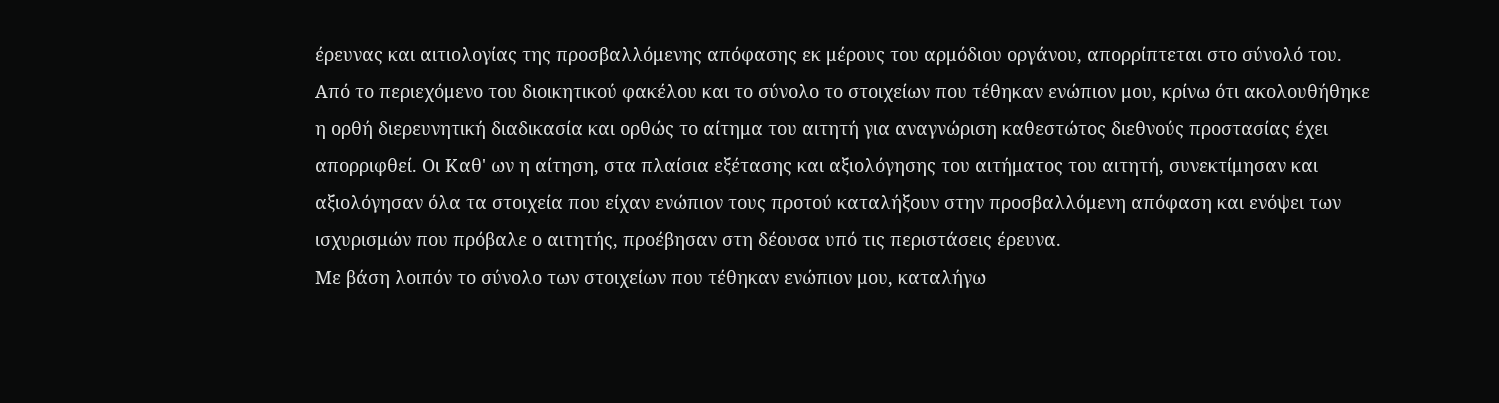έρευνας και αιτιολογίας της προσβαλλόμενης απόφασης εκ μέρους του αρμόδιου οργάνου, απορρίπτεται στο σύνολό του.
Από το περιεχόμενο του διοικητικού φακέλου και το σύνολο το στοιχείων που τέθηκαν ενώπιον μου, κρίνω ότι ακολουθήθηκε η ορθή διερευνητική διαδικασία και ορθώς το αίτημα του αιτητή για αναγνώριση καθεστώτος διεθνούς προστασίας έχει απορριφθεί. Οι Καθ' ων η αίτηση, στα πλαίσια εξέτασης και αξιολόγησης του αιτήματος του αιτητή, συνεκτίμησαν και αξιολόγησαν όλα τα στοιχεία που είχαν ενώπιον τους προτού καταλήξουν στην προσβαλλόμενη απόφαση και ενόψει των ισχυρισμών που πρόβαλε ο αιτητής, προέβησαν στη δέουσα υπό τις περιστάσεις έρευνα.
Με βάση λοιπόν το σύνολο των στοιχείων που τέθηκαν ενώπιον μου, καταλήγω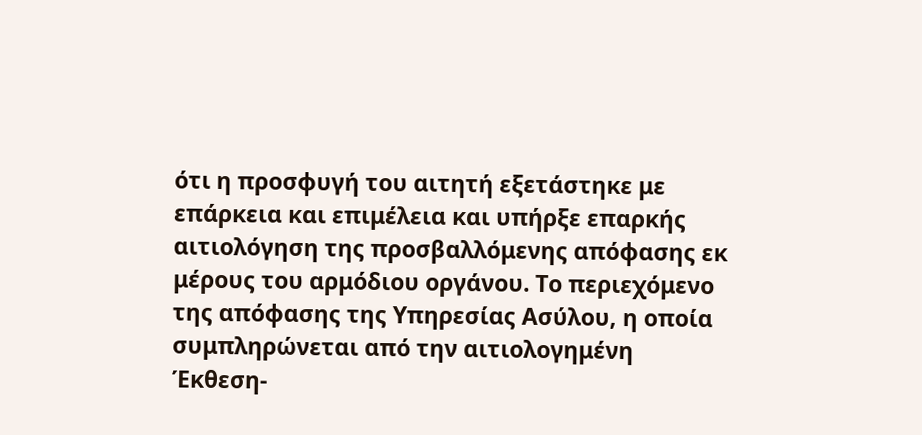ότι η προσφυγή του αιτητή εξετάστηκε με επάρκεια και επιμέλεια και υπήρξε επαρκής αιτιολόγηση της προσβαλλόμενης απόφασης εκ μέρους του αρμόδιου οργάνου. Το περιεχόμενο της απόφασης της Υπηρεσίας Ασύλου, η οποία συμπληρώνεται από την αιτιολογημένη Έκθεση-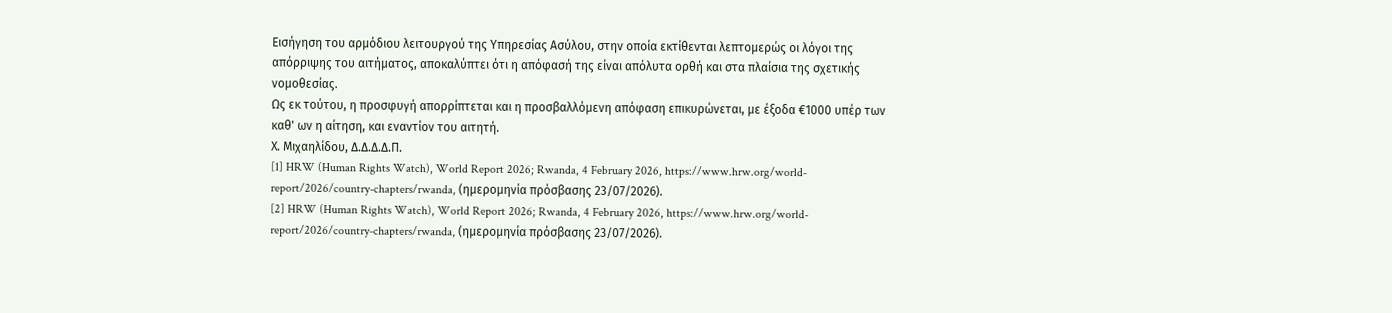Εισήγηση του αρμόδιου λειτουργού της Υπηρεσίας Ασύλου, στην οποία εκτίθενται λεπτομερώς οι λόγοι της απόρριψης του αιτήματος, αποκαλύπτει ότι η απόφασή της είναι απόλυτα ορθή και στα πλαίσια της σχετικής νομοθεσίας.
Ως εκ τούτου, η προσφυγή απορρίπτεται και η προσβαλλόμενη απόφαση επικυρώνεται, με έξοδα €1000 υπέρ των καθ' ων η αίτηση, και εναντίον του αιτητή.
Χ. Μιχαηλίδου, Δ.Δ.Δ.Δ.Π.
[1] HRW (Human Rights Watch), World Report 2026; Rwanda, 4 February 2026, https://www.hrw.org/world-report/2026/country-chapters/rwanda, (ημερομηνία πρόσβασης 23/07/2026).
[2] HRW (Human Rights Watch), World Report 2026; Rwanda, 4 February 2026, https://www.hrw.org/world-report/2026/country-chapters/rwanda, (ημερομηνία πρόσβασης 23/07/2026).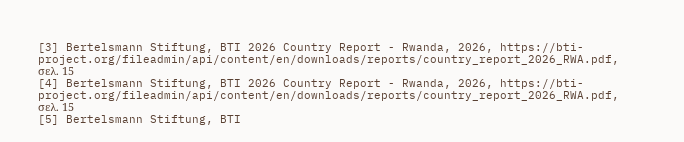[3] Bertelsmann Stiftung, BTI 2026 Country Report - Rwanda, 2026, https://bti-project.org/fileadmin/api/content/en/downloads/reports/country_report_2026_RWA.pdf, σελ. 15
[4] Bertelsmann Stiftung, BTI 2026 Country Report - Rwanda, 2026, https://bti-project.org/fileadmin/api/content/en/downloads/reports/country_report_2026_RWA.pdf, σελ. 15
[5] Bertelsmann Stiftung, BTI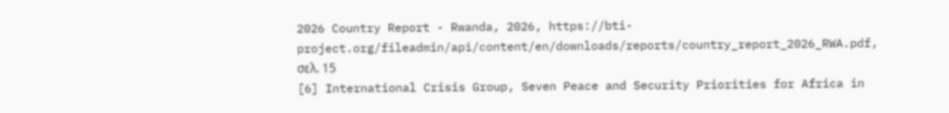2026 Country Report - Rwanda, 2026, https://bti-project.org/fileadmin/api/content/en/downloads/reports/country_report_2026_RWA.pdf, σελ. 15
[6] International Crisis Group, Seven Peace and Security Priorities for Africa in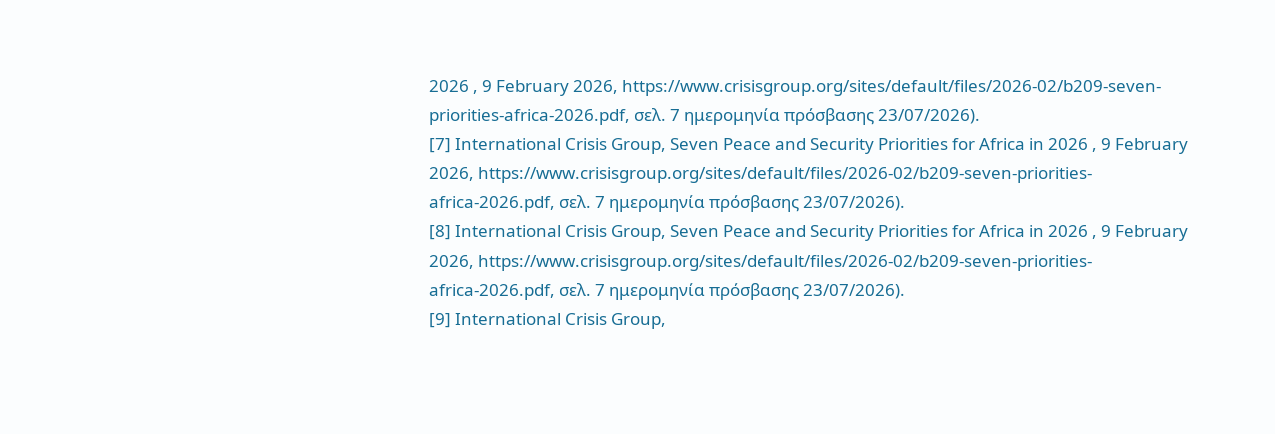2026 , 9 February 2026, https://www.crisisgroup.org/sites/default/files/2026-02/b209-seven-priorities-africa-2026.pdf, σελ. 7 ημερομηνία πρόσβασης 23/07/2026).
[7] International Crisis Group, Seven Peace and Security Priorities for Africa in 2026 , 9 February 2026, https://www.crisisgroup.org/sites/default/files/2026-02/b209-seven-priorities-africa-2026.pdf, σελ. 7 ημερομηνία πρόσβασης 23/07/2026).
[8] International Crisis Group, Seven Peace and Security Priorities for Africa in 2026 , 9 February 2026, https://www.crisisgroup.org/sites/default/files/2026-02/b209-seven-priorities-africa-2026.pdf, σελ. 7 ημερομηνία πρόσβασης 23/07/2026).
[9] International Crisis Group,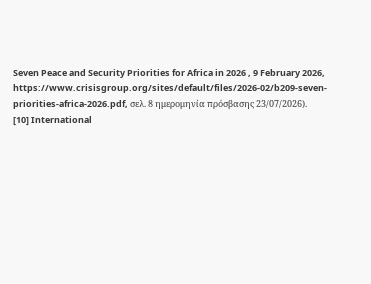Seven Peace and Security Priorities for Africa in 2026 , 9 February 2026, https://www.crisisgroup.org/sites/default/files/2026-02/b209-seven-priorities-africa-2026.pdf, σελ. 8 ημερομηνία πρόσβασης 23/07/2026).
[10] International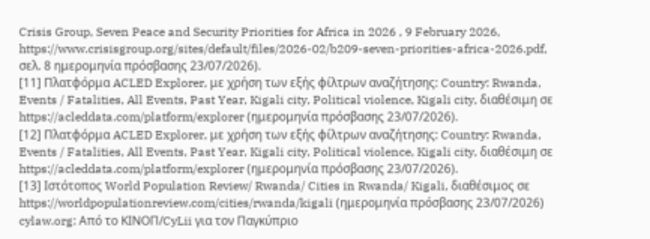Crisis Group, Seven Peace and Security Priorities for Africa in 2026 , 9 February 2026, https://www.crisisgroup.org/sites/default/files/2026-02/b209-seven-priorities-africa-2026.pdf, σελ. 8 ημερομηνία πρόσβασης 23/07/2026).
[11] Πλατφόρμα ACLED Explorer, με χρήση των εξής φίλτρων αναζήτησης: Country: Rwanda, Events / Fatalities, All Events, Past Year, Kigali city, Political violence, Kigali city, διαθέσιμη σε https://acleddata.com/platform/explorer (ημερομηνία πρόσβασης 23/07/2026).
[12] Πλατφόρμα ACLED Explorer, με χρήση των εξής φίλτρων αναζήτησης: Country: Rwanda, Events / Fatalities, All Events, Past Year, Kigali city, Political violence, Kigali city, διαθέσιμη σε https://acleddata.com/platform/explorer (ημερομηνία πρόσβασης 23/07/2026).
[13] Ιστότοπος World Population Review/ Rwanda/ Cities in Rwanda/ Kigali, διαθέσιμος σε https://worldpopulationreview.com/cities/rwanda/kigali (ημερομηνία πρόσβασης 23/07/2026)
cylaw.org: Από το ΚΙΝOΠ/CyLii για τον Παγκύπριο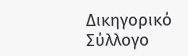Δικηγορικό Σύλλογο